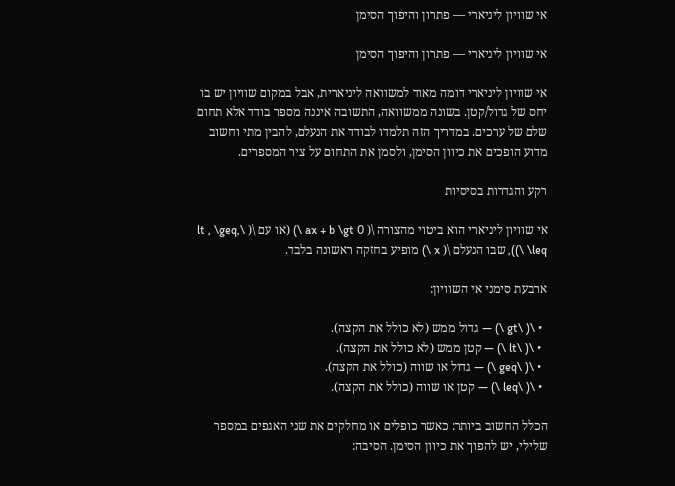אי שוויון ליניארי — פתרון והיפוך הסימן

אי שוויון ליניארי — פתרון והיפוך הסימן

אי שוויון ליניארי דומה מאוד למשוואה ליניארית, אבל במקום שוויון יש בו יחס של גדול/קטן. בשונה ממשוואה, התשובה איננה מספר בודד אלא תחום שלם של ערכים. במדריך הזה תלמדו לבודד את הנעלם, להבין מתי וחשוב מדוע הופכים את כיוון הסימן, ולסמן את התחום על ציר המספרים.

רקע והגדרות בסיסיות

אי שוויון ליניארי הוא ביטוי מהצורה \( ax + b \gt 0 \) (או עם \( \lt , \geq, \leq \)), שבו הנעלם \( x \) מופיע בחזקה ראשונה בלבד.

ארבעת סימני אי השוויון:

  • \( \gt \) — גדול ממש (לא כולל את הקצה).
  • \( \lt \) — קטן ממש (לא כולל את הקצה).
  • \( \geq \) — גדול או שווה (כולל את הקצה).
  • \( \leq \) — קטן או שווה (כולל את הקצה).

הכלל החשוב ביותר: כאשר כופלים או מחלקים את שני האגפים במספר שלילי, יש להפוך את כיוון הסימן. הסיבה: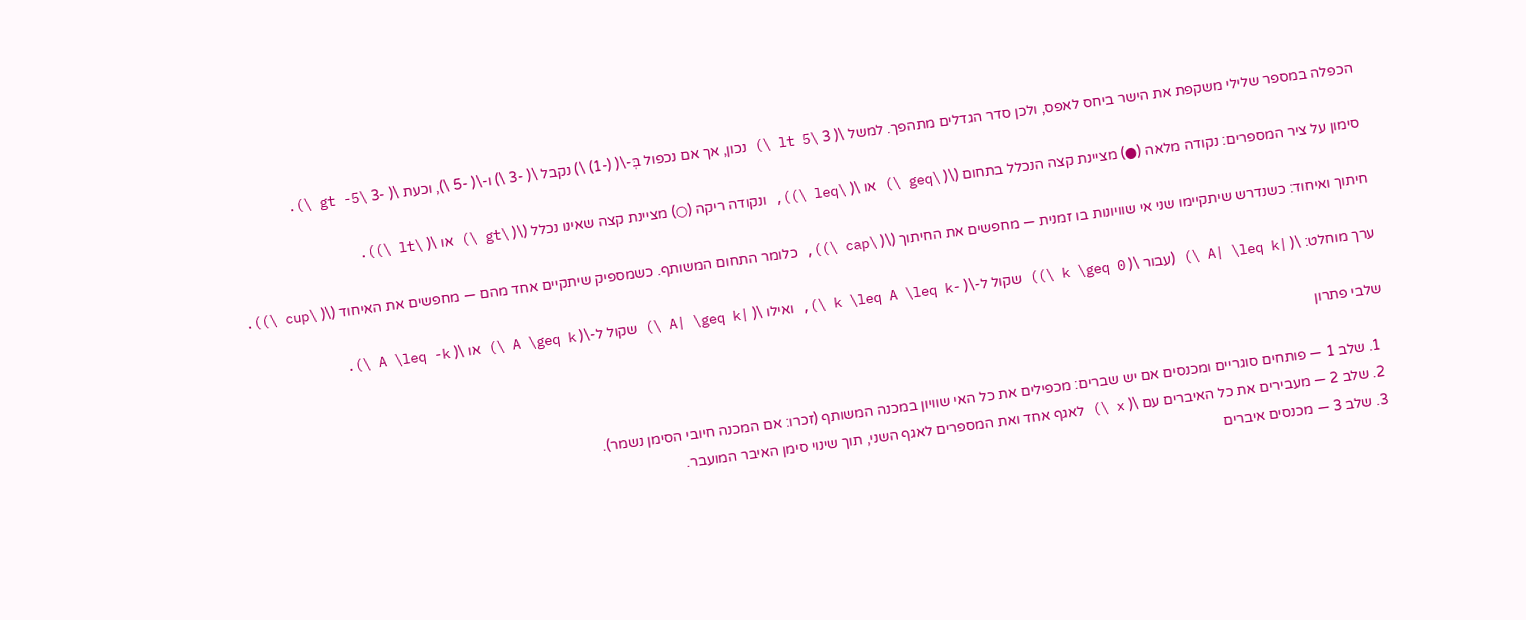הכפלה במספר שלילי משקפת את הישר ביחס לאפס, ולכן סדר הגדלים מתהפך. למשל \( 3 \lt 5 \) נכון, אך אם נכפול בְּ-\( (-1) \) נקבל \( -3 \) ו-\( -5 \), וכעת \( -3 \gt -5 \).

סימון על ציר המספרים: נקודה מלאה (●) מציינת קצה הנכלל בתחום (\( \geq \) או \( \leq \)), ונקודה ריקה (○) מציינת קצה שאינו נכלל (\( \gt \) או \( \lt \)).

חיתוך ואיחוד: כשנדרש שיתקיימו שני אי שוויונות בו זמנית — מחפשים את החיתוך (\( \cap \)), כלומר התחום המשותף. כשמספיק שיתקיים אחד מהם — מחפשים את האיחוד (\( \cup \)).

ערך מוחלט: \( |A| \leq k \) (עבור \( k \geq 0 \)) שקול ל-\( -k \leq A \leq k \), ואילו \( |A| \geq k \) שקול ל-\( A \geq k \) או \( A \leq -k \).

שלבי פתרון

  1. שלב 1 — פותחים סוגריים ומכנסים אם יש שברים: מכפילים את כל האי שוויון במכנה המשותף (זכרו: אם המכנה חיובי הסימן נשמר).
  2. שלב 2 — מעבירים את כל האיברים עם \( x \) לאגף אחד ואת המספרים לאגף השני, תוך שינוי סימן האיבר המועבר.
  3. שלב 3 — מכנסים איברים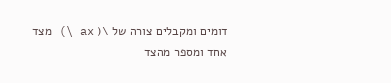דומים ומקבלים צורה של \( ax \) מצד אחד ומספר מהצד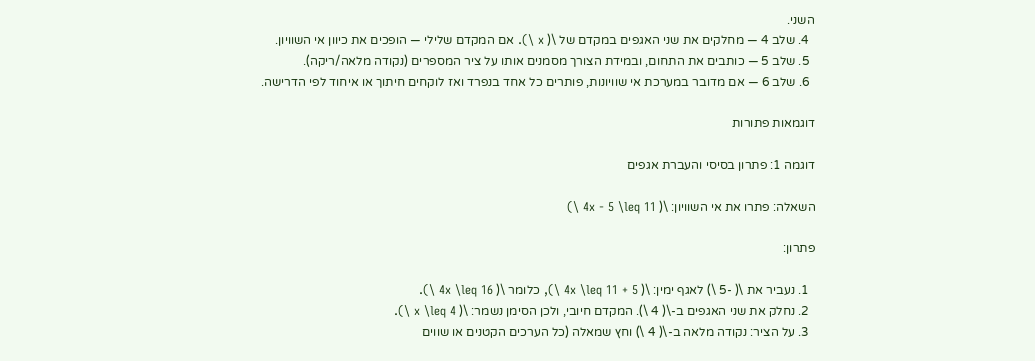השני.
  4. שלב 4 — מחלקים את שני האגפים במקדם של \( x \). אם המקדם שלילי — הופכים את כיוון אי השוויון.
  5. שלב 5 — כותבים את התחום, ובמידת הצורך מסמנים אותו על ציר המספרים (נקודה מלאה/ריקה).
  6. שלב 6 — אם מדובר במערכת אי שוויונות, פותרים כל אחד בנפרד ואז לוקחים חיתוך או איחוד לפי הדרישה.

דוגמאות פתורות

דוגמה 1: פתרון בסיסי והעברת אגפים

השאלה: פתרו את אי השוויון: \( 4x - 5 \leq 11 \)

פתרון:

  1. נעביר את \( -5 \) לאגף ימין: \( 4x \leq 11 + 5 \), כלומר \( 4x \leq 16 \).
  2. נחלק את שני האגפים ב-\( 4 \). המקדם חיובי, ולכן הסימן נשמר: \( x \leq 4 \).
  3. על הציר: נקודה מלאה ב-\( 4 \) וחץ שמאלה (כל הערכים הקטנים או שווים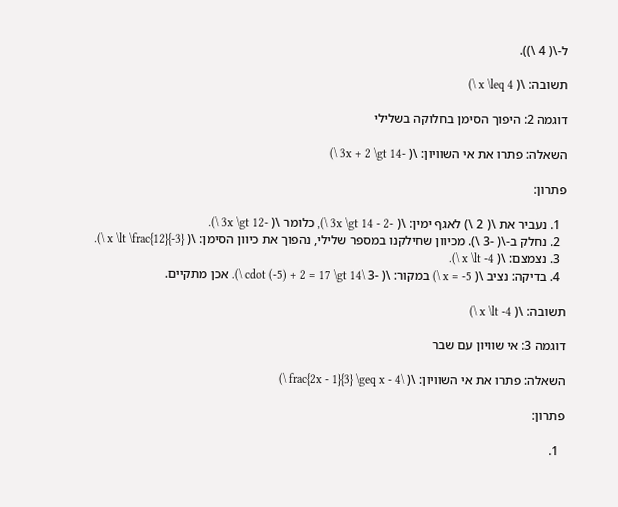ל-\( 4 \)).

תשובה: \( x \leq 4 \)

דוגמה 2: היפוך הסימן בחלוקה בשלילי

השאלה: פתרו את אי השוויון: \( -3x + 2 \gt 14 \)

פתרון:

  1. נעביר את \( 2 \) לאגף ימין: \( -3x \gt 14 - 2 \), כלומר \( -3x \gt 12 \).
  2. נחלק ב-\( -3 \). מכיוון שחילקנו במספר שלילי, נהפוך את כיוון הסימן: \( x \lt \frac{12}{-3} \).
  3. נצמצם: \( x \lt -4 \).
  4. בדיקה: נציב \( x = -5 \) במקור: \( -3 \cdot (-5) + 2 = 17 \gt 14 \). אכן מתקיים.

תשובה: \( x \lt -4 \)

דוגמה 3: אי שוויון עם שבר

השאלה: פתרו את אי השוויון: \( \frac{2x - 1}{3} \geq x - 4 \)

פתרון:

  1.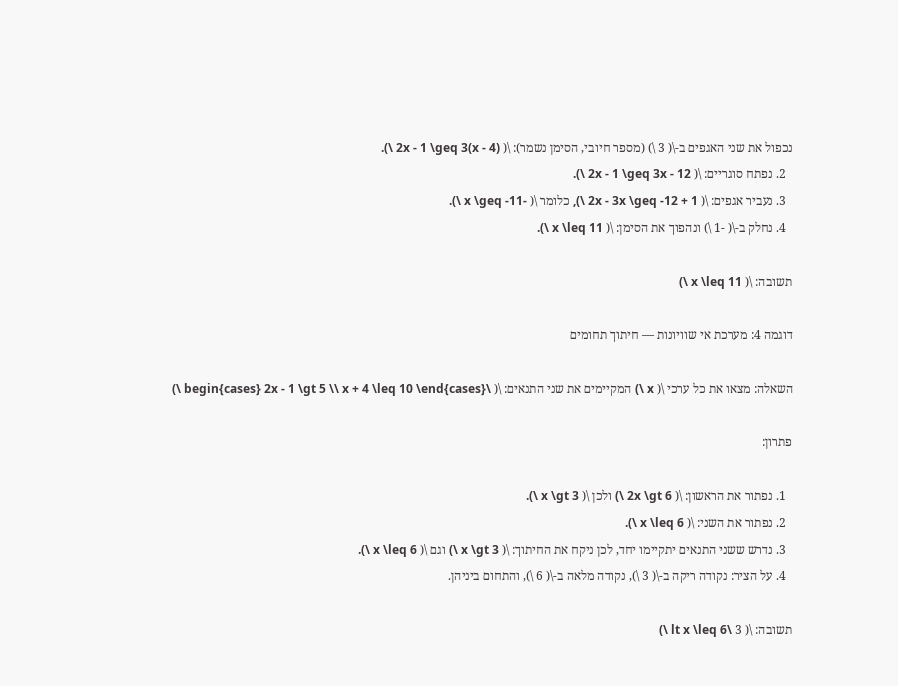נכפול את שני האגפים ב-\( 3 \) (מספר חיובי, הסימן נשמר): \( 2x - 1 \geq 3(x - 4) \).
  2. נפתח סוגריים: \( 2x - 1 \geq 3x - 12 \).
  3. נעביר אגפים: \( 2x - 3x \geq -12 + 1 \), כלומר \( -x \geq -11 \).
  4. נחלק ב-\( -1 \) ונהפוך את הסימן: \( x \leq 11 \).

תשובה: \( x \leq 11 \)

דוגמה 4: מערכת אי שוויונות — חיתוך תחומים

השאלה: מצאו את כל ערכי \( x \) המקיימים את שני התנאים: \( \begin{cases} 2x - 1 \gt 5 \\ x + 4 \leq 10 \end{cases} \)

פתרון:

  1. נפתור את הראשון: \( 2x \gt 6 \) ולכן \( x \gt 3 \).
  2. נפתור את השני: \( x \leq 6 \).
  3. נדרש ששני התנאים יתקיימו יחד, לכן ניקח את החיתוך: \( x \gt 3 \) וגם \( x \leq 6 \).
  4. על הציר: נקודה ריקה ב-\( 3 \), נקודה מלאה ב-\( 6 \), והתחום ביניהן.

תשובה: \( 3 \lt x \leq 6 \)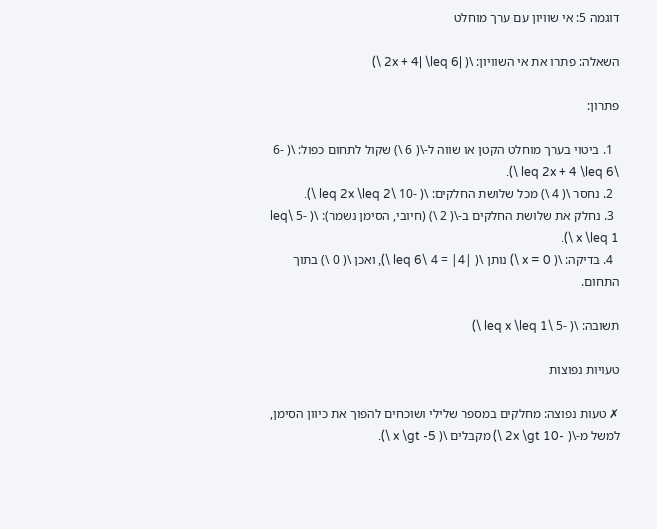דוגמה 5: אי שוויון עם ערך מוחלט

השאלה: פתרו את אי השוויון: \( |2x + 4| \leq 6 \)

פתרון:

  1. ביטוי בערך מוחלט הקטן או שווה ל-\( 6 \) שקול לתחום כפול: \( -6 \leq 2x + 4 \leq 6 \).
  2. נחסר \( 4 \) מכל שלושת החלקים: \( -10 \leq 2x \leq 2 \).
  3. נחלק את שלושת החלקים ב-\( 2 \) (חיובי, הסימן נשמר): \( -5 \leq x \leq 1 \).
  4. בדיקה: \( x = 0 \) נותן \( |4| = 4 \leq 6 \), ואכן \( 0 \) בתוך התחום.

תשובה: \( -5 \leq x \leq 1 \)

טעויות נפוצות

✗ טעות נפוצה: מחלקים במספר שלילי ושוכחים להפוך את כיוון הסימן, למשל מ-\( -2x \gt 10 \) מקבלים \( x \gt -5 \).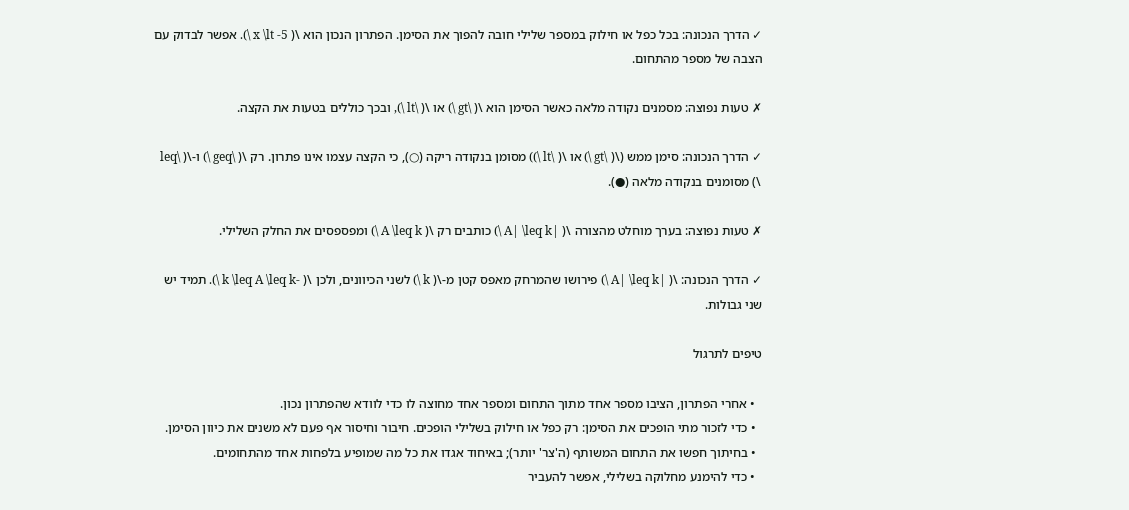✓ הדרך הנכונה: בכל כפל או חילוק במספר שלילי חובה להפוך את הסימן. הפתרון הנכון הוא \( x \lt -5 \). אפשר לבדוק עם הצבה של מספר מהתחום.

✗ טעות נפוצה: מסמנים נקודה מלאה כאשר הסימן הוא \( \gt \) או \( \lt \), ובכך כוללים בטעות את הקצה.

✓ הדרך הנכונה: סימן ממש (\( \gt \) או \( \lt \)) מסומן בנקודה ריקה (○), כי הקצה עצמו אינו פתרון. רק \( \geq \) ו-\( \leq \) מסומנים בנקודה מלאה (●).

✗ טעות נפוצה: בערך מוחלט מהצורה \( |A| \leq k \) כותבים רק \( A \leq k \) ומפספסים את החלק השלילי.

✓ הדרך הנכונה: \( |A| \leq k \) פירושו שהמרחק מאפס קטן מ-\( k \) לשני הכיוונים, ולכן \( -k \leq A \leq k \). תמיד יש שני גבולות.

טיפים לתרגול

  • אחרי הפתרון, הציבו מספר אחד מתוך התחום ומספר אחד מחוצה לו כדי לוודא שהפתרון נכון.
  • כדי לזכור מתי הופכים את הסימן: רק כפל או חילוק בשלילי הופכים. חיבור וחיסור אף פעם לא משנים את כיוון הסימן.
  • בחיתוך חפשו את התחום המשותף (ה'צר' יותר); באיחוד אגדו את כל מה שמופיע בלפחות אחד מהתחומים.
  • כדי להימנע מחלוקה בשלילי, אפשר להעביר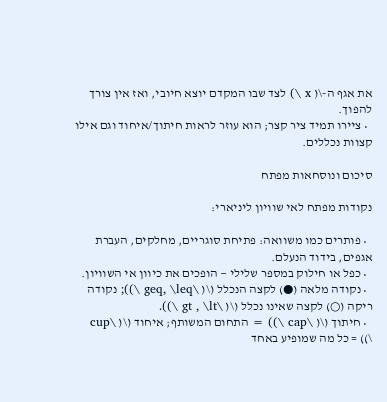את אגף ה-\( x \) לצד שבו המקדם יוצא חיובי, ואז אין צורך להפוך.
  • ציירו תמיד ציר קצר; הוא עוזר לראות חיתוך/איחוד וגם אילו קצוות נכללים.

סיכום ונוסחאות מפתח

נקודות מפתח לאי שוויון ליניארי:

  • פותרים כמו משוואה: פתיחת סוגריים, מחלקים, העברת אגפים, בידוד הנעלם.
  • כפל או חילוק במספר שלילי — הופכים את כיוון אי השוויון.
  • נקודה מלאה (●) לקצה הנכלל (\( \geq, \leq \)); נקודה ריקה (○) לקצה שאינו נכלל (\( \gt , \lt \)).
  • חיתוך (\( \cap \)) = התחום המשותף; איחוד (\( \cup \)) = כל מה שמופיע באחד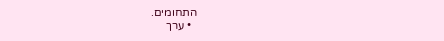התחומים.
  • ערך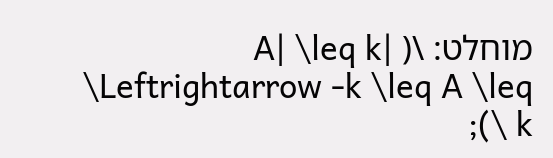מוחלט: \( |A| \leq k \Leftrightarrow -k \leq A \leq k \);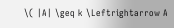\( |A| \geq k \Leftrightarrow A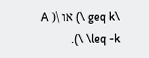\geq k \) או \( A \leq -k \).